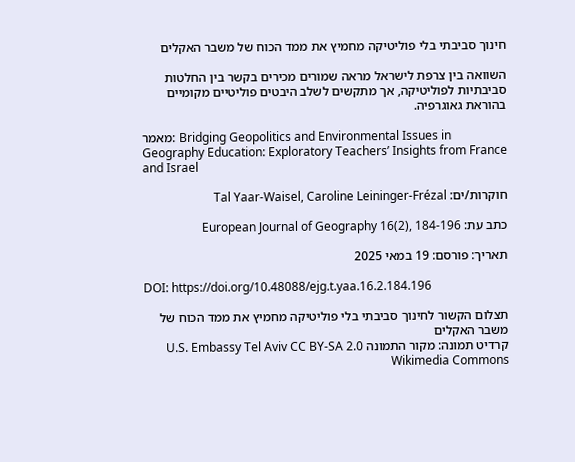חינוך סביבתי בלי פוליטיקה מחמיץ את ממד הכוח של משבר האקלים

השוואה בין צרפת לישראל מראה שמורים מכירים בקשר בין החלטות סביבתיות לפוליטיקה, אך מתקשים לשלב היבטים פוליטיים מקומיים בהוראת גאוגרפיה.

מאמר: Bridging Geopolitics and Environmental Issues in Geography Education: Exploratory Teachers’ Insights from France and Israel

חוקרות/ים: Tal Yaar-Waisel, Caroline Leininger-Frézal

כתב עת: European Journal of Geography 16(2), 184-196

תאריך: פורסם: 19 במאי 2025

DOI: https://doi.org/10.48088/ejg.t.yaa.16.2.184.196

תצלום הקשור לחינוך סביבתי בלי פוליטיקה מחמיץ את ממד הכוח של משבר האקלים
קרדיט תמונה: מקור התמונה U.S. Embassy Tel Aviv CC BY-SA 2.0 Wikimedia Commons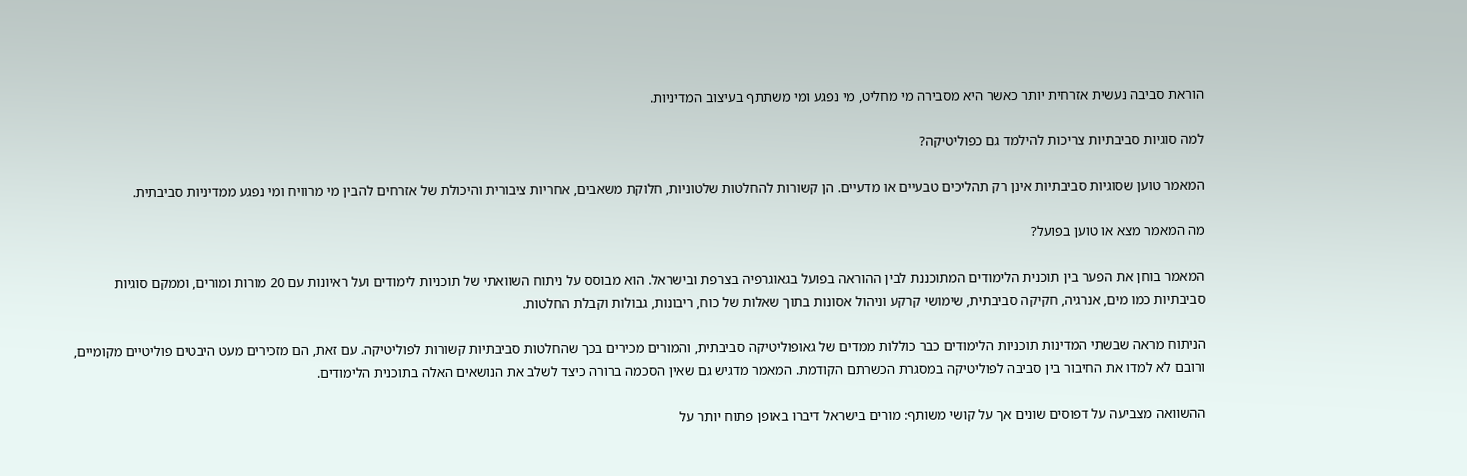הוראת סביבה נעשית אזרחית יותר כאשר היא מסבירה מי מחליט, מי נפגע ומי משתתף בעיצוב המדיניות.

למה סוגיות סביבתיות צריכות להילמד גם כפוליטיקה?

המאמר טוען שסוגיות סביבתיות אינן רק תהליכים טבעיים או מדעיים. הן קשורות להחלטות שלטוניות, חלוקת משאבים, אחריות ציבורית והיכולת של אזרחים להבין מי מרוויח ומי נפגע ממדיניות סביבתית.

מה המאמר מצא או טוען בפועל?

המאמר בוחן את הפער בין תוכנית הלימודים המתוכננת לבין ההוראה בפועל בגאוגרפיה בצרפת ובישראל. הוא מבוסס על ניתוח השוואתי של תוכניות לימודים ועל ראיונות עם 20 מורות ומורים, וממקם סוגיות סביבתיות כמו מים, אנרגיה, חקיקה סביבתית, שימושי קרקע וניהול אסונות בתוך שאלות של כוח, ריבונות, גבולות וקבלת החלטות.

הניתוח מראה שבשתי המדינות תוכניות הלימודים כבר כוללות ממדים של גאופוליטיקה סביבתית, והמורים מכירים בכך שהחלטות סביבתיות קשורות לפוליטיקה. עם זאת, הם מזכירים מעט היבטים פוליטיים מקומיים, ורובם לא למדו את החיבור בין סביבה לפוליטיקה במסגרת הכשרתם הקודמת. המאמר מדגיש גם שאין הסכמה ברורה כיצד לשלב את הנושאים האלה בתוכנית הלימודים.

ההשוואה מצביעה על דפוסים שונים אך על קושי משותף: מורים בישראל דיברו באופן פתוח יותר על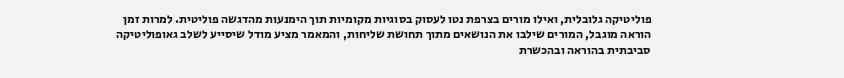פוליטיקה גלובלית, ואילו מורים בצרפת נטו לעסוק בסוגיות מקומיות תוך הימנעות מהדגשה פוליטית. למרות זמן הוראה מוגבל, המורים שילבו את הנושאים מתוך תחושת שליחות, והמאמר מציע מודל שיסייע לשלב גאופוליטיקה סביבתית בהוראה ובהכשרת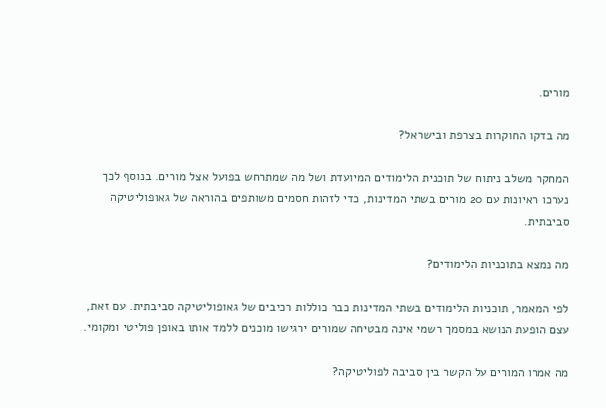מורים.

מה בדקו החוקרות בצרפת ובישראל?

המחקר משלב ניתוח של תוכנית הלימודים המיועדת ושל מה שמתרחש בפועל אצל מורים. בנוסף לכך נערכו ראיונות עם 20 מורים בשתי המדינות, כדי לזהות חסמים משותפים בהוראה של גאופוליטיקה סביבתית.

מה נמצא בתוכניות הלימודים?

לפי המאמר, תוכניות הלימודים בשתי המדינות כבר כוללות רכיבים של גאופוליטיקה סביבתית. עם זאת, עצם הופעת הנושא במסמך רשמי אינה מבטיחה שמורים ירגישו מוכנים ללמד אותו באופן פוליטי ומקומי.

מה אמרו המורים על הקשר בין סביבה לפוליטיקה?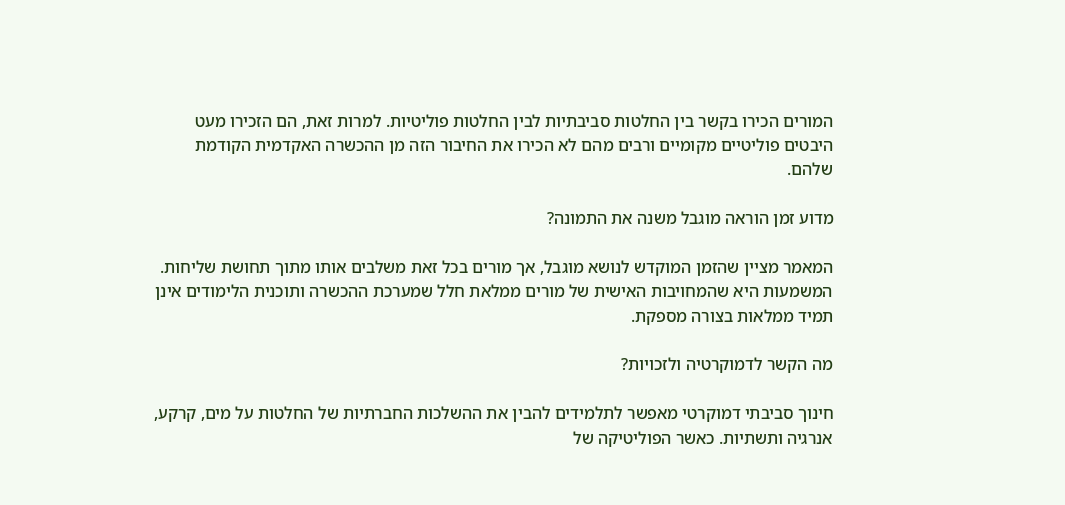המורים הכירו בקשר בין החלטות סביבתיות לבין החלטות פוליטיות. למרות זאת, הם הזכירו מעט היבטים פוליטיים מקומיים ורבים מהם לא הכירו את החיבור הזה מן ההכשרה האקדמית הקודמת שלהם.

מדוע זמן הוראה מוגבל משנה את התמונה?

המאמר מציין שהזמן המוקדש לנושא מוגבל, אך מורים בכל זאת משלבים אותו מתוך תחושת שליחות. המשמעות היא שהמחויבות האישית של מורים ממלאת חלל שמערכת ההכשרה ותוכנית הלימודים אינן תמיד ממלאות בצורה מספקת.

מה הקשר לדמוקרטיה ולזכויות?

חינוך סביבתי דמוקרטי מאפשר לתלמידים להבין את ההשלכות החברתיות של החלטות על מים, קרקע, אנרגיה ותשתיות. כאשר הפוליטיקה של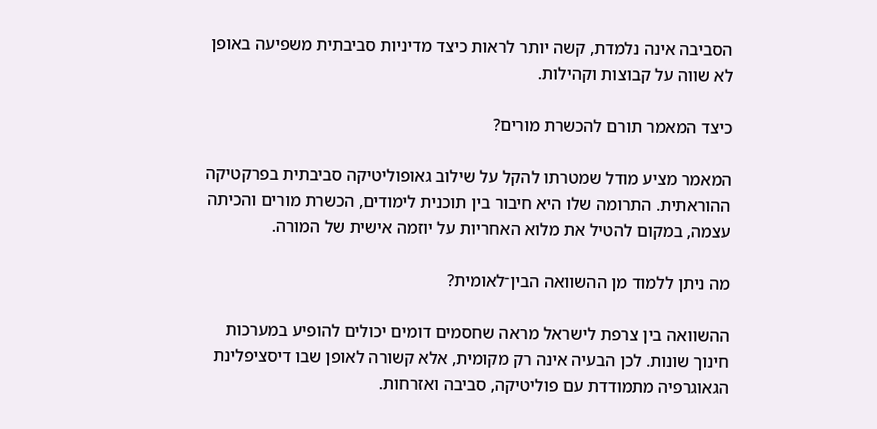הסביבה אינה נלמדת, קשה יותר לראות כיצד מדיניות סביבתית משפיעה באופן לא שווה על קבוצות וקהילות.

כיצד המאמר תורם להכשרת מורים?

המאמר מציע מודל שמטרתו להקל על שילוב גאופוליטיקה סביבתית בפרקטיקה ההוראתית. התרומה שלו היא חיבור בין תוכנית לימודים, הכשרת מורים והכיתה עצמה, במקום להטיל את מלוא האחריות על יוזמה אישית של המורה.

מה ניתן ללמוד מן ההשוואה הבין־לאומית?

ההשוואה בין צרפת לישראל מראה שחסמים דומים יכולים להופיע במערכות חינוך שונות. לכן הבעיה אינה רק מקומית, אלא קשורה לאופן שבו דיסציפלינת הגאוגרפיה מתמודדת עם פוליטיקה, סביבה ואזרחות.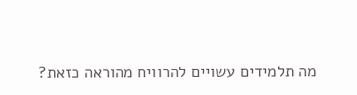מה תלמידים עשויים להרוויח מהוראה כזאת?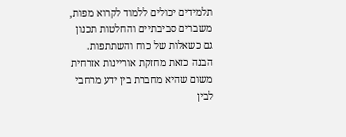תלמידים יכולים ללמוד לקרוא מפות, משברים סביבתיים והחלטות תכנון גם כשאלות של כוח והשתתפות. הבנה כזאת מחזקת אוריינות אזרחית משום שהיא מחברת בין ידע מרחבי לבין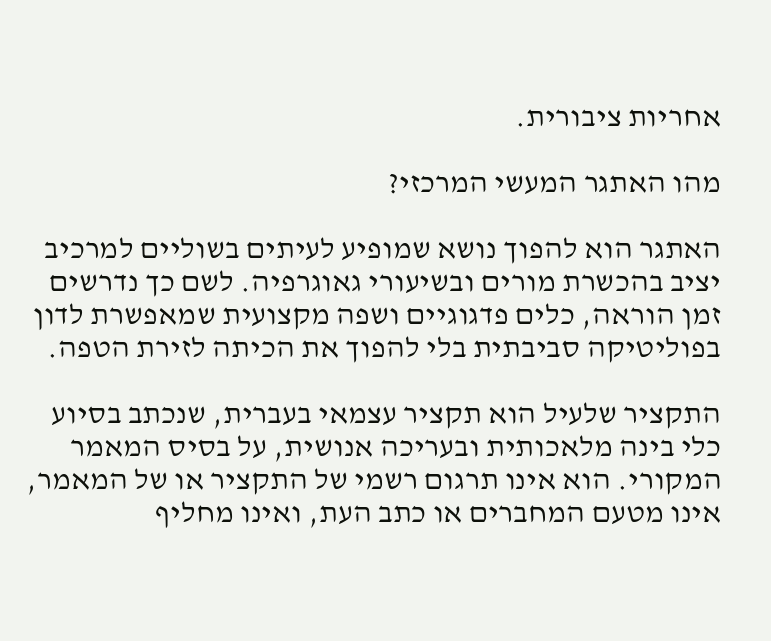אחריות ציבורית.

מהו האתגר המעשי המרכזי?

האתגר הוא להפוך נושא שמופיע לעיתים בשוליים למרכיב יציב בהכשרת מורים ובשיעורי גאוגרפיה. לשם כך נדרשים זמן הוראה, כלים פדגוגיים ושפה מקצועית שמאפשרת לדון בפוליטיקה סביבתית בלי להפוך את הכיתה לזירת הטפה.

התקציר שלעיל הוא תקציר עצמאי בעברית, שנכתב בסיוע כלי בינה מלאכותית ובעריכה אנושית, על בסיס המאמר המקורי. הוא אינו תרגום רשמי של התקציר או של המאמר, אינו מטעם המחברים או כתב העת, ואינו מחליף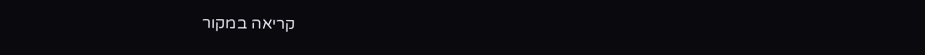קריאה במקור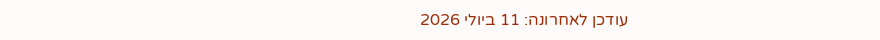עודכן לאחרונה: 11 ביולי 2026